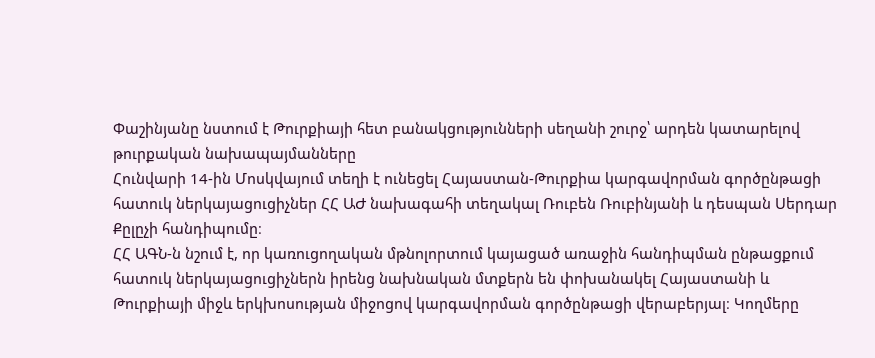Փաշինյանը նստում է Թուրքիայի հետ բանակցությունների սեղանի շուրջ՝ արդեն կատարելով թուրքական նախապայմանները
Հունվարի 14-ին Մոսկվայում տեղի է ունեցել Հայաստան-Թուրքիա կարգավորման գործընթացի հատուկ ներկայացուցիչներ ՀՀ ԱԺ նախագահի տեղակալ Ռուբեն Ռուբինյանի և դեսպան Սերդար Քըլըչի հանդիպումը։
ՀՀ ԱԳՆ-ն նշում է, որ կառուցողական մթնոլորտում կայացած առաջին հանդիպման ընթացքում հատուկ ներկայացուցիչներն իրենց նախնական մտքերն են փոխանակել Հայաստանի և Թուրքիայի միջև երկխոսության միջոցով կարգավորման գործընթացի վերաբերյալ։ Կողմերը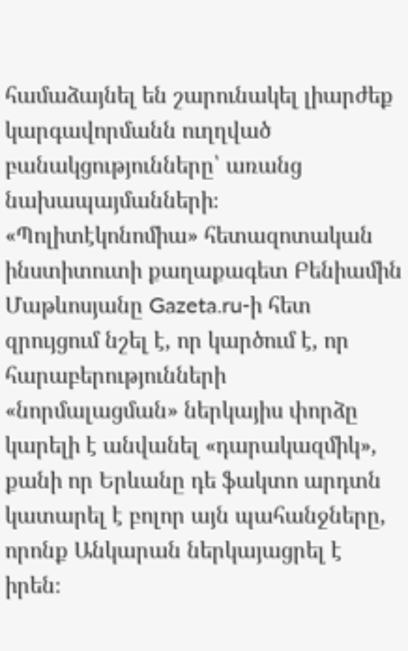համաձայնել են շարունակել լիարժեք կարգավորմանն ուղղված բանակցությունները՝ առանց նախապայմանների։
«Պոլիտէկոնոմիա» հետազոտական ինստիտուտի քաղաքագետ Բենիամին Մաթևոսյանը Gazeta.ru-ի հետ զրույցում նշել է, որ կարծում է, որ հարաբերությունների «նորմալացման» ներկայիս փորձը կարելի է անվանել «դարակազմիկ», քանի որ Երևանը դե ֆակտո արդտն կատարել է բոլոր այն պահանջները, որոնք Անկարան ներկայացրել է իրեն։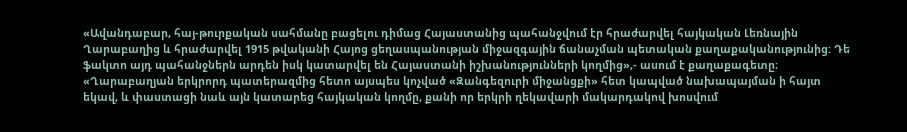«Ավանդաբար, հայ-թուրքական սահմանը բացելու դիմաց Հայաստանից պահանջվում էր հրաժարվել հայկական Լեռնային Ղարաբաղից և հրաժարվել 1915 թվականի Հայոց ցեղասպանության միջազգային ճանաչման պետական քաղաքականությունից: Դե ֆակտո այդ պահանջներն արդեն իսկ կատարվել են Հայաստանի իշխանությունների կողմից»,- ասում է քաղաքագետը։
«Ղարաբաղյան երկրորդ պատերազմից հետո այսպես կոչված «Զանգեզուրի միջանցքի» հետ կապված նախապայման ի հայտ եկավ, և փաստացի նաև այն կատարեց հայկական կողմը, քանի որ երկրի ղեկավարի մակարդակով խոսվում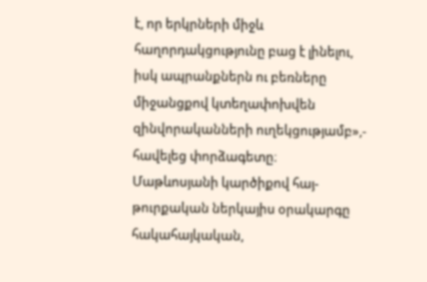է, որ երկրների միջև հաղորդակցությունը բաց է լինելու, իսկ ապրանքներն ու բեռները միջանցքով կտեղափոխվեն զինվորականների ուղեկցությամբ»,- հավելեց փորձագետը։
Մաթևոսյանի կարծիքով հայ-թուրքական ներկայիս օրակարգը հակահայկական,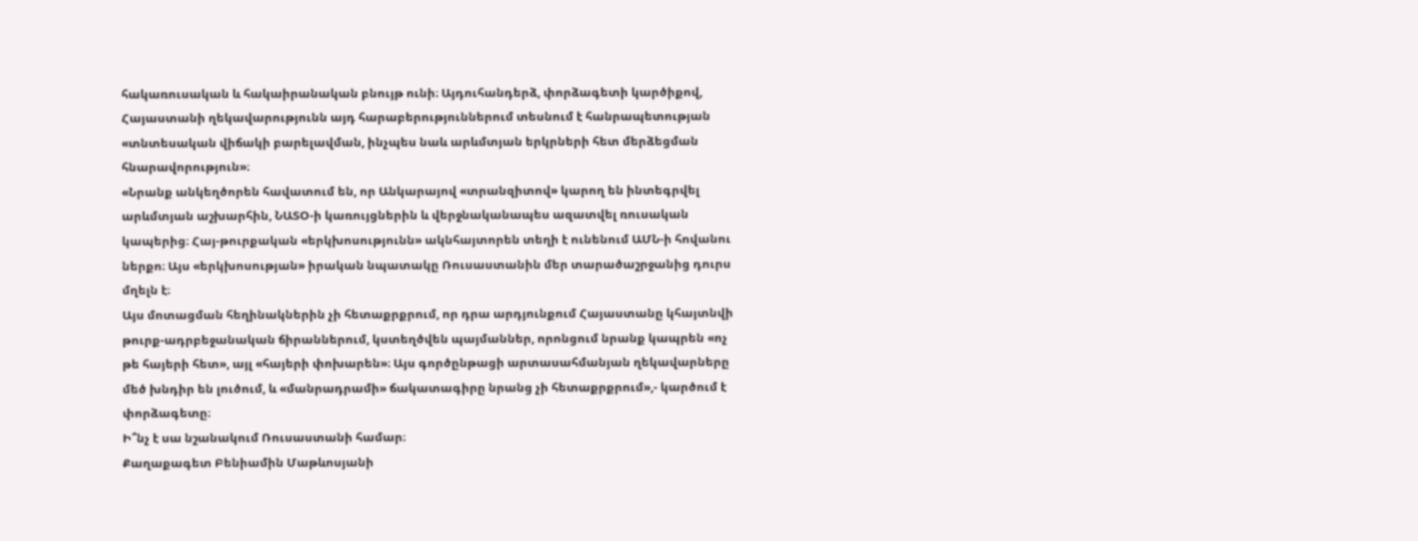հակառուսական և հակաիրանական բնույթ ունի։ Այդուհանդերձ, փորձագետի կարծիքով, Հայաստանի ղեկավարությունն այդ հարաբերություններում տեսնում է հանրապետության «տնտեսական վիճակի բարելավման, ինչպես նաև արևմտյան երկրների հետ մերձեցման հնարավորություն»։
«Նրանք անկեղծորեն հավատում են, որ Անկարայով «տրանզիտով» կարող են ինտեգրվել արևմտյան աշխարհին, ՆԱՏՕ-ի կառույցներին և վերջնականապես ազատվել ռուսական կապերից։ Հայ-թուրքական «երկխոսությունն» ակնհայտորեն տեղի է ունենում ԱՄՆ-ի հովանու ներքո։ Այս «երկխոսության» իրական նպատակը Ռուսաստանին մեր տարածաշրջանից դուրս մղելն է։
Այս մոտացման հեղինակներին չի հետաքրքրում, որ դրա արդյունքում Հայաստանը կհայտնվի թուրք-ադրբեջանական ճիրաններում, կստեղծվեն պայմաններ, որոնցում նրանք կապրեն «ոչ թե հայերի հետ», այլ «հայերի փոխարեն»։ Այս գործընթացի արտասահմանյան ղեկավարները մեծ խնդիր են լուծում, և «մանրադրամի» ճակատագիրը նրանց չի հետաքրքրում»,- կարծում է փորձագետը։
Ի՞նչ է սա նշանակում Ռուսաստանի համար։
Քաղաքագետ Բենիամին Մաթևոսյանի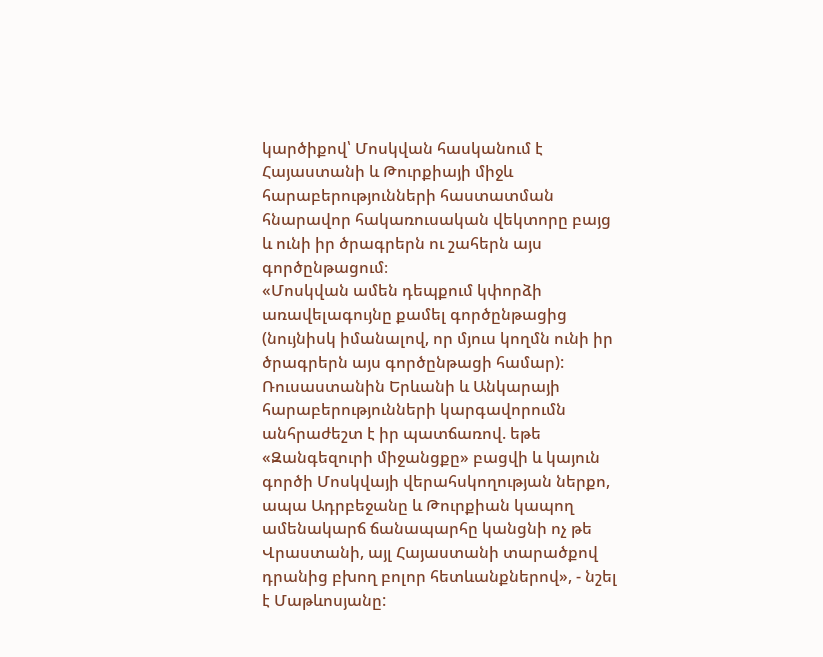կարծիքով՝ Մոսկվան հասկանում է Հայաստանի և Թուրքիայի միջև հարաբերությունների հաստատման հնարավոր հակառուսական վեկտորը բայց և ունի իր ծրագրերն ու շահերն այս գործընթացում։
«Մոսկվան ամեն դեպքում կփորձի առավելագույնը քամել գործընթացից (նույնիսկ իմանալով, որ մյուս կողմն ունի իր ծրագրերն այս գործընթացի համար): Ռուսաստանին Երևանի և Անկարայի հարաբերությունների կարգավորումն անհրաժեշտ է իր պատճառով. եթե «Զանգեզուրի միջանցքը» բացվի և կայուն գործի Մոսկվայի վերահսկողության ներքո, ապա Ադրբեջանը և Թուրքիան կապող ամենակարճ ճանապարհը կանցնի ոչ թե Վրաստանի, այլ Հայաստանի տարածքով դրանից բխող բոլոր հետևանքներով», - նշել է Մաթևոսյանը: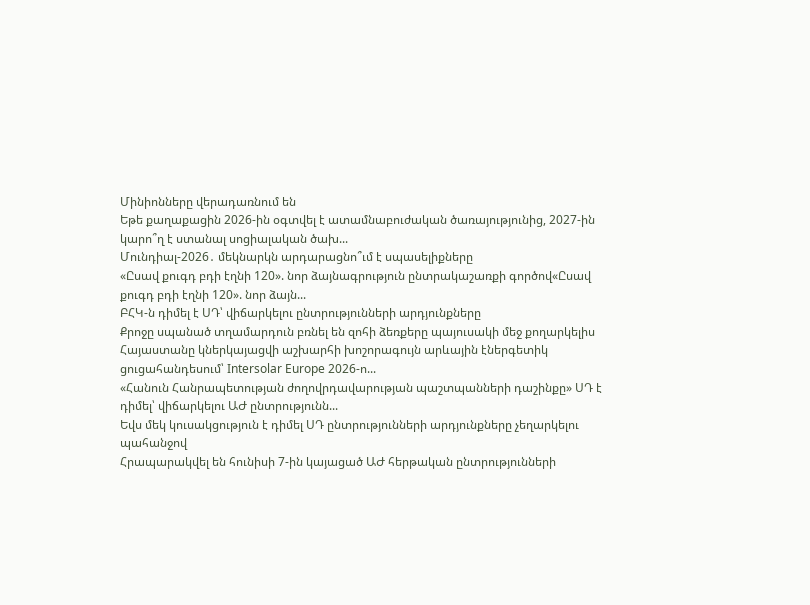Մինիոնները վերադառնում են
Եթե քաղաքացին 2026-ին օգտվել է ատամնաբուժական ծառայությունից, 2027-ին կարո՞ղ է ստանալ սոցիալական ծախ...
Մունդիալ-2026․ մեկնարկն արդարացնո՞ւմ է սպասելիքները
«Ըսավ քուգդ բդի էղնի 120». նոր ձայնագրություն ընտրակաշառքի գործով«Ըսավ քուգդ բդի էղնի 120». նոր ձայն...
ԲՀԿ-ն դիմել է ՍԴ՝ վիճարկելու ընտրությունների արդյունքները
Քրոջը սպանած տղամարդուն բռնել են զոհի ձեռքերը պայուսակի մեջ քողարկելիս
Հայաստանը կներկայացվի աշխարհի խոշորագույն արևային էներգետիկ ցուցահանդեսում՝ Intersolar Europe 2026-ո...
«Հանուն Հանրապետության ժողովրդավարության պաշտպանների դաշինքը» ՍԴ է դիմել՝ վիճարկելու ԱԺ ընտրությունն...
Եվս մեկ կուսակցություն է դիմել ՍԴ ընտրությունների արդյունքները չեղարկելու պահանջով
Հրապարակվել են հունիսի 7-ին կայացած ԱԺ հերթական ընտրությունների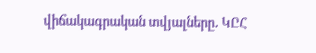վիճակագրական տվյալները․ ԿԸՀ